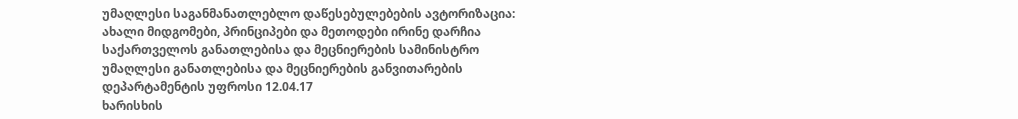უმაღლესი საგანმანათლებლო დაწესებულებების ავტორიზაცია: ახალი მიდგომები, პრინციპები და მეთოდები ირინე დარჩია საქართველოს განათლებისა და მეცნიერების სამინისტრო უმაღლესი განათლებისა და მეცნიერების განვითარების დეპარტამენტის უფროსი 12.04.17
ხარისხის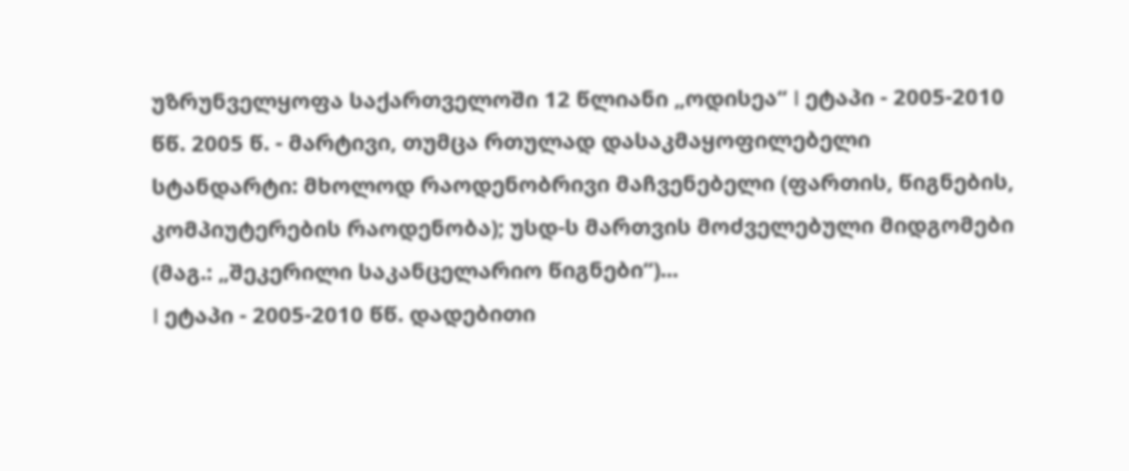უზრუნველყოფა საქართველოში 12 წლიანი „ოდისეა“ I ეტაპი - 2005-2010 წწ. 2005 წ. - მარტივი, თუმცა რთულად დასაკმაყოფილებელი სტანდარტი: მხოლოდ რაოდენობრივი მაჩვენებელი (ფართის, წიგნების, კომპიუტერების რაოდენობა); უსდ-ს მართვის მოძველებული მიდგომები (მაგ.: „შეკერილი საკანცელარიო წიგნები“)...
I ეტაპი - 2005-2010 წწ. დადებითი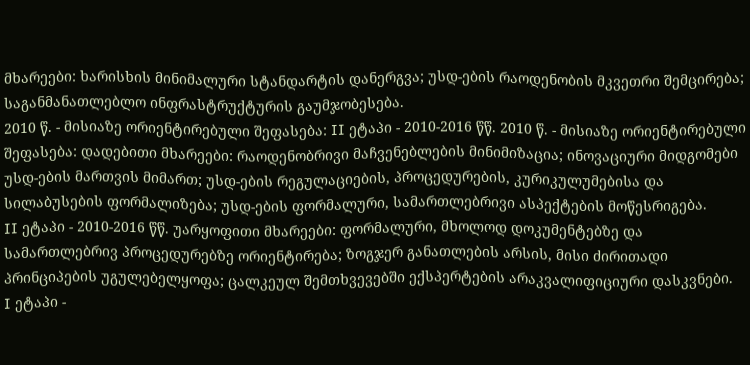მხარეები: ხარისხის მინიმალური სტანდარტის დანერგვა; უსდ-ების რაოდენობის მკვეთრი შემცირება; საგანმანათლებლო ინფრასტრუქტურის გაუმჯობესება.
2010 წ. - მისიაზე ორიენტირებული შეფასება: II ეტაპი - 2010-2016 წწ. 2010 წ. - მისიაზე ორიენტირებული შეფასება: დადებითი მხარეები: რაოდენობრივი მაჩვენებლების მინიმიზაცია; ინოვაციური მიდგომები უსდ-ების მართვის მიმართ; უსდ-ების რეგულაციების, პროცედურების, კურიკულუმებისა და სილაბუსების ფორმალიზება; უსდ-ების ფორმალური, სამართლებრივი ასპექტების მოწესრიგება.
II ეტაპი - 2010-2016 წწ. უარყოფითი მხარეები: ფორმალური, მხოლოდ დოკუმენტებზე და სამართლებრივ პროცედურებზე ორიენტირება; ზოგჯერ განათლების არსის, მისი ძირითადი პრინციპების უგულებელყოფა; ცალკეულ შემთხვევებში ექსპერტების არაკვალიფიციური დასკვნები.
I ეტაპი -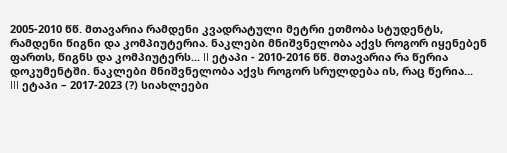2005-2010 წწ. მთავარია რამდენი კვადრატული მეტრი ეთმობა სტუდენტს, რამდენი წიგნი და კომპიუტერია. ნაკლები მნიშვნელობა აქვს როგორ იყენებენ ფართს, წიგნს და კომპიუტერს... II ეტაპი - 2010-2016 წწ. მთავარია რა წერია დოკუმენტში. ნაკლები მნიშვნელობა აქვს როგორ სრულდება ის, რაც წერია...
III ეტაპი – 2017-2023 (?) სიახლეები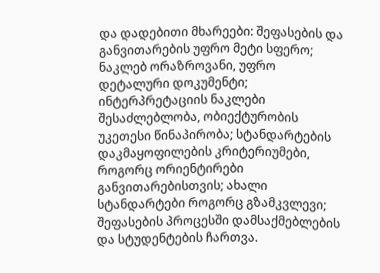და დადებითი მხარეები: შეფასების და განვითარების უფრო მეტი სფერო; ნაკლებ ორაზროვანი, უფრო დეტალური დოკუმენტი; ინტერპრეტაციის ნაკლები შესაძლებლობა, ობიექტურობის უკეთესი წინაპირობა; სტანდარტების დაკმაყოფილების კრიტერიუმები, როგორც ორიენტირები განვითარებისთვის; ახალი სტანდარტები როგორც გზამკვლევი; შეფასების პროცესში დამსაქმებლების და სტუდენტების ჩართვა.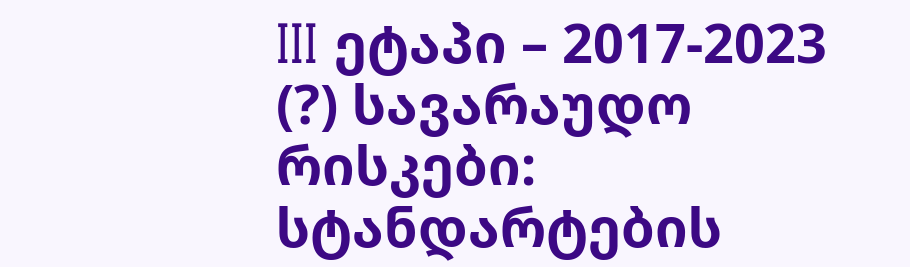III ეტაპი – 2017-2023 (?) სავარაუდო რისკები: სტანდარტების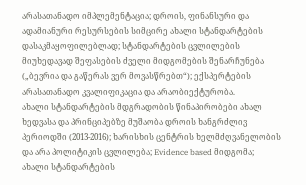არასათანადო იმპლემენტაცია; დროის, ფინანსური და ადამიანური რესურსების სიმცირე ახალი სტანდარტების დასაკმაყოფილებლად; სტანდარტების ცვლილების მიუხედავად შეფასების ძველი მიდგომების შენარჩუნება („ბევრია და გაწერას ვერ მოვასწრებთ“); ექსპერტების არასათანადო კვალიფიკაცია და არაობიექტურობა.
ახალი სტანდარტების მდგრადობის წინაპირობები ახალ ხედვასა და პრინციპებზე მუშაობა დროის ხანგრძლივ პერიოდში (2013-2016); ხარისხის ცენტრის ხელმძღვანელობის და არა პოლიტიკის ცვლილება; Evidence based მიდგომა;
ახალი სტანდარტების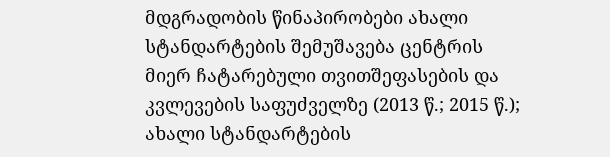მდგრადობის წინაპირობები ახალი სტანდარტების შემუშავება ცენტრის მიერ ჩატარებული თვითშეფასების და კვლევების საფუძველზე (2013 წ.; 2015 წ.); ახალი სტანდარტების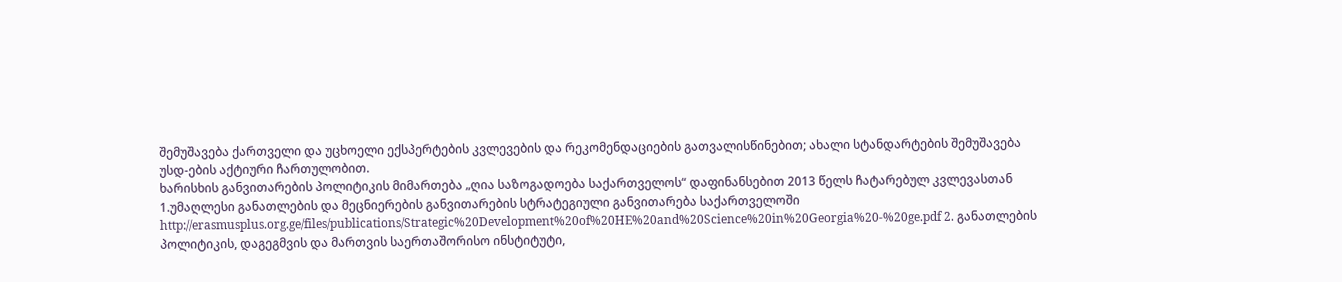შემუშავება ქართველი და უცხოელი ექსპერტების კვლევების და რეკომენდაციების გათვალისწინებით; ახალი სტანდარტების შემუშავება უსდ-ების აქტიური ჩართულობით.
ხარისხის განვითარების პოლიტიკის მიმართება „ღია საზოგადოება საქართველოს“ დაფინანსებით 2013 წელს ჩატარებულ კვლევასთან 1.უმაღლესი განათლების და მეცნიერების განვითარების სტრატეგიული განვითარება საქართველოში http://erasmusplus.org.ge/files/publications/Strategic%20Development%20of%20HE%20and%20Science%20in%20Georgia%20-%20ge.pdf 2. განათლების პოლიტიკის, დაგეგმვის და მართვის საერთაშორისო ინსტიტუტი,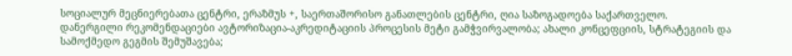სოციალურ მეცნიერებათა ცენტრი, ერაზმუს +, საერთაშორისო განათლების ცენტრი, ღია საზოგადოება საქართველო.
დანერგილი რეკომენდაციები ავტორიზაცია-აკრედიტაციის პროცესის მეტი გამჭვირვალობა; ახალი კონცეფციის, სტრატეგიის და სამოქმედო გეგმის შემუშავება;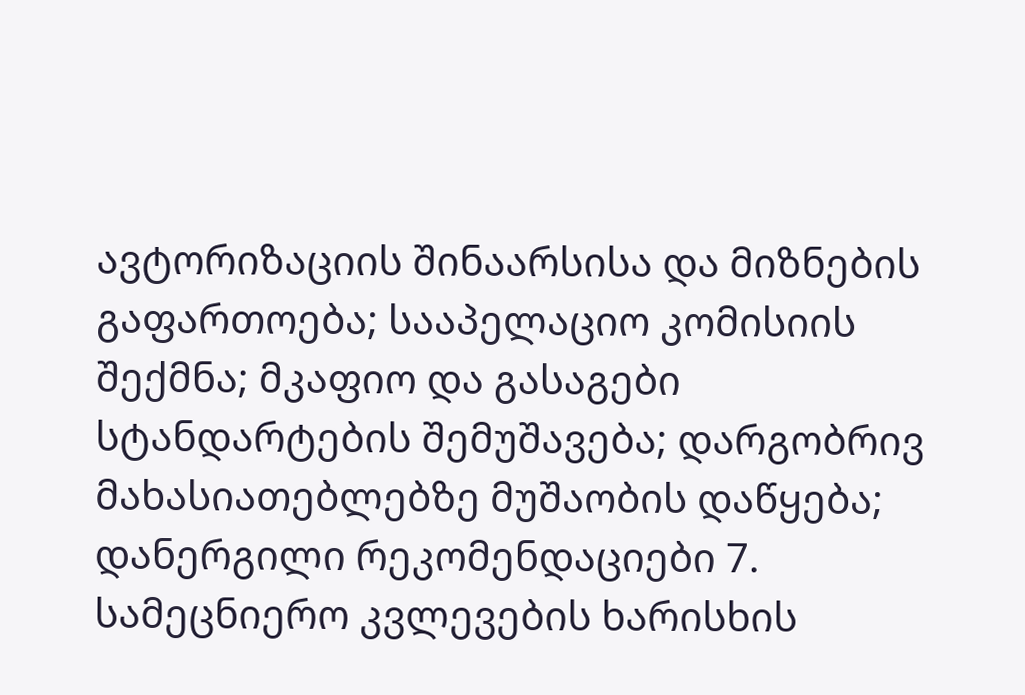ავტორიზაციის შინაარსისა და მიზნების გაფართოება; სააპელაციო კომისიის შექმნა; მკაფიო და გასაგები სტანდარტების შემუშავება; დარგობრივ მახასიათებლებზე მუშაობის დაწყება;
დანერგილი რეკომენდაციები 7. სამეცნიერო კვლევების ხარისხის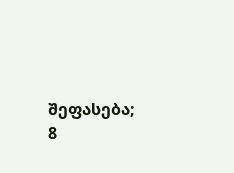შეფასება; 8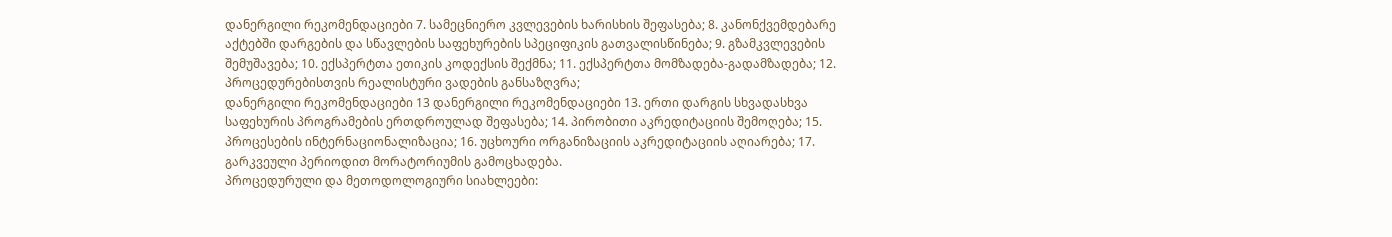დანერგილი რეკომენდაციები 7. სამეცნიერო კვლევების ხარისხის შეფასება; 8. კანონქვემდებარე აქტებში დარგების და სწავლების საფეხურების სპეციფიკის გათვალისწინება; 9. გზამკვლევების შემუშავება; 10. ექსპერტთა ეთიკის კოდექსის შექმნა; 11. ექსპერტთა მომზადება-გადამზადება; 12. პროცედურებისთვის რეალისტური ვადების განსაზღვრა;
დანერგილი რეკომენდაციები 13 დანერგილი რეკომენდაციები 13. ერთი დარგის სხვადასხვა საფეხურის პროგრამების ერთდროულად შეფასება; 14. პირობითი აკრედიტაციის შემოღება; 15. პროცესების ინტერნაციონალიზაცია; 16. უცხოური ორგანიზაციის აკრედიტაციის აღიარება; 17. გარკვეული პერიოდით მორატორიუმის გამოცხადება.
პროცედურული და მეთოდოლოგიური სიახლეები: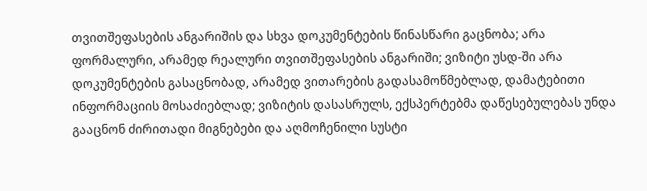თვითშეფასების ანგარიშის და სხვა დოკუმენტების წინასწარი გაცნობა; არა ფორმალური, არამედ რეალური თვითშეფასების ანგარიში; ვიზიტი უსდ-ში არა დოკუმენტების გასაცნობად, არამედ ვითარების გადასამოწმებლად, დამატებითი ინფორმაციის მოსაძიებლად; ვიზიტის დასასრულს, ექსპერტებმა დაწესებულებას უნდა გააცნონ ძირითადი მიგნებები და აღმოჩენილი სუსტი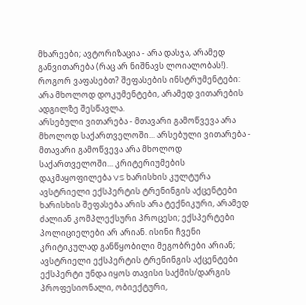მხარეები; ავტორიზაცია - არა დასჯა, არამედ განვითარება (რაც არ ნიშნავს ლოიალობას!).
როგორ ვაფასებთ? შეფასების ინსტრუმენტები: არა მხოლოდ დოკუმენტები, არამედ ვითარების ადგილზე შესწავლა.
არსებული ვითარება - მთავარი გამოწვევა არა მხოლოდ საქართველოში... არსებული ვითარება - მთავარი გამოწვევა არა მხოლოდ საქართველოში... კრიტერიუმების დაკმაყოფილება VS ხარისხის კულტურა
ავსტრიელი ექსპერტის ტრენინგის აქცენტები ხარისხის შეფასება არის არა ტექნიკური, არამედ ძალიან კომპლექსური პროცესი; ექსპერტები პოლიციელები არ არიან. ისინი ჩვენი კრიტიკულად განწყობილი მეგობრები არიან;
ავსტრიელი ექსპერტის ტრენინგის აქცენტები ექსპერტი უნდა იყოს თავისი საქმის/დარგის პროფესიონალი, ობიექტური,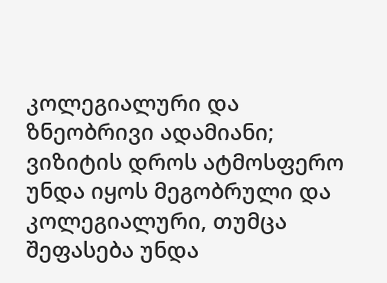კოლეგიალური და ზნეობრივი ადამიანი; ვიზიტის დროს ატმოსფერო უნდა იყოს მეგობრული და კოლეგიალური, თუმცა შეფასება უნდა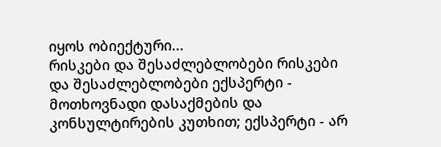იყოს ობიექტური...
რისკები და შესაძლებლობები რისკები და შესაძლებლობები ექსპერტი - მოთხოვნადი დასაქმების და კონსულტირების კუთხით; ექსპერტი - არ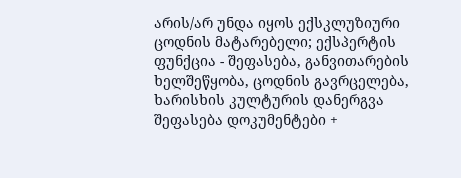არის/არ უნდა იყოს ექსკლუზიური ცოდნის მატარებელი; ექსპერტის ფუნქცია - შეფასება, განვითარების ხელშეწყობა, ცოდნის გავრცელება, ხარისხის კულტურის დანერგვა
შეფასება დოკუმენტები +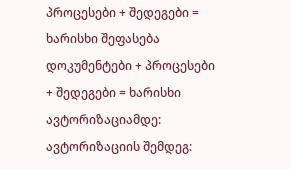პროცესები + შედეგები = ხარისხი შეფასება დოკუმენტები + პროცესები + შედეგები = ხარისხი
ავტორიზაციამდე: ავტორიზაციის შემდეგ: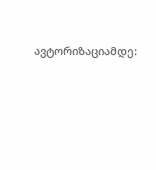ავტორიზაციამდე: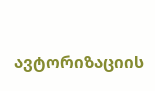ავტორიზაციის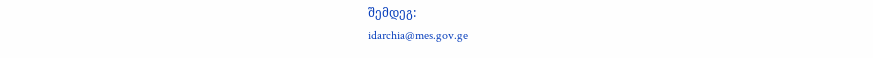შემდეგ:
idarchia@mes.gov.ge